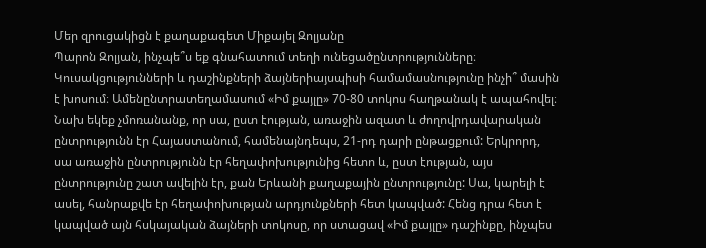Մեր զրուցակիցն է քաղաքագետ Միքայել Զոլյանը
Պարոն Զոլյան, ինչպե՞ս եք գնահատում տեղի ունեցածընտրությունները։ Կուսակցությունների և դաշինքների ձայներիայսպիսի համամասնությունը ինչի՞ մասին է խոսում։ Ամենընտրատեղամասում «Իմ քայլը» 70-80 տոկոս հաղթանակ է ապահովել։
Նախ եկեք չմոռանանք, որ սա, ըստ էության, առաջին ազատ և ժողովրդավարական ընտրությունն էր Հայաստանում, համենայնդեպս, 21-րդ դարի ընթացքում: Երկրորդ, սա առաջին ընտրությունն էր հեղափոխությունից հետո և, ըստ էության, այս ընտրությունը շատ ավելին էր, քան Երևանի քաղաքային ընտրությունը: Սա, կարելի է ասել, հանրաքվե էր հեղափոխության արդյունքների հետ կապված: Հենց դրա հետ է կապված այն հսկայական ձայների տոկոսը, որ ստացավ «Իմ քայլը» դաշինքը, ինչպես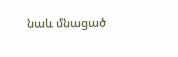նաև մնացած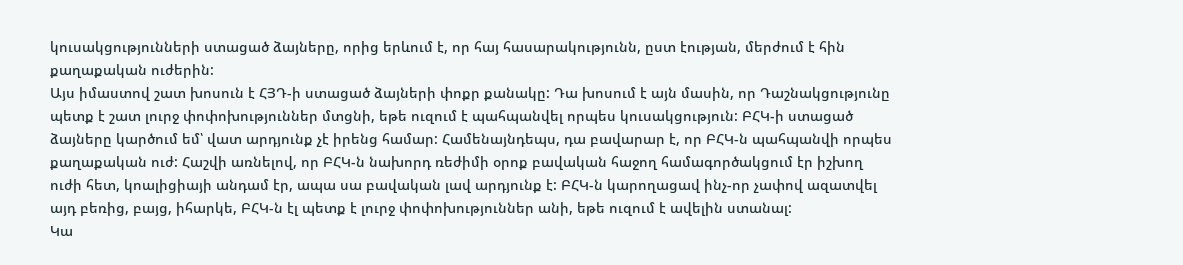կուսակցությունների ստացած ձայները, որից երևում է, որ հայ հասարակությունն, ըստ էության, մերժում է հին քաղաքական ուժերին:
Այս իմաստով շատ խոսուն է ՀՅԴ-ի ստացած ձայների փոքր քանակը: Դա խոսում է այն մասին, որ Դաշնակցությունը պետք է շատ լուրջ փոփոխություններ մտցնի, եթե ուզում է պահպանվել որպես կուսակցություն: ԲՀԿ-ի ստացած ձայները կարծում եմ՝ վատ արդյունք չէ իրենց համար: Համենայնդեպս, դա բավարար է, որ ԲՀԿ-ն պահպանվի որպես քաղաքական ուժ: Հաշվի առնելով, որ ԲՀԿ-ն նախորդ ռեժիմի օրոք բավական հաջող համագործակցում էր իշխող ուժի հետ, կոալիցիայի անդամ էր, ապա սա բավական լավ արդյունք է: ԲՀԿ-ն կարողացավ ինչ-որ չափով ազատվել այդ բեռից, բայց, իհարկե, ԲՀԿ-ն էլ պետք է լուրջ փոփոխություններ անի, եթե ուզում է ավելին ստանալ:
Կա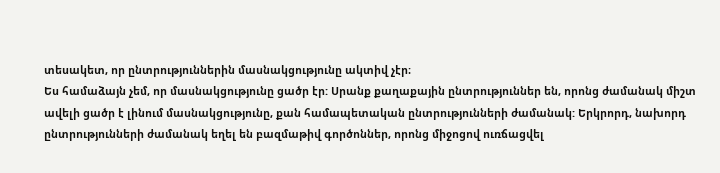տեսակետ, որ ընտրություններին մասնակցությունը ակտիվ չէր։
Ես համաձայն չեմ, որ մասնակցությունը ցածր էր: Սրանք քաղաքային ընտրություններ են, որոնց ժամանակ միշտ ավելի ցածր է լինում մասնակցությունը, քան համապետական ընտրությունների ժամանակ: Երկրորդ, նախորդ ընտրությունների ժամանակ եղել են բազմաթիվ գործոններ, որոնց միջոցով ուռճացվել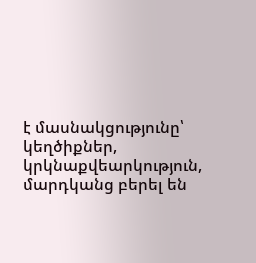է մասնակցությունը՝ կեղծիքներ, կրկնաքվեարկություն, մարդկանց բերել են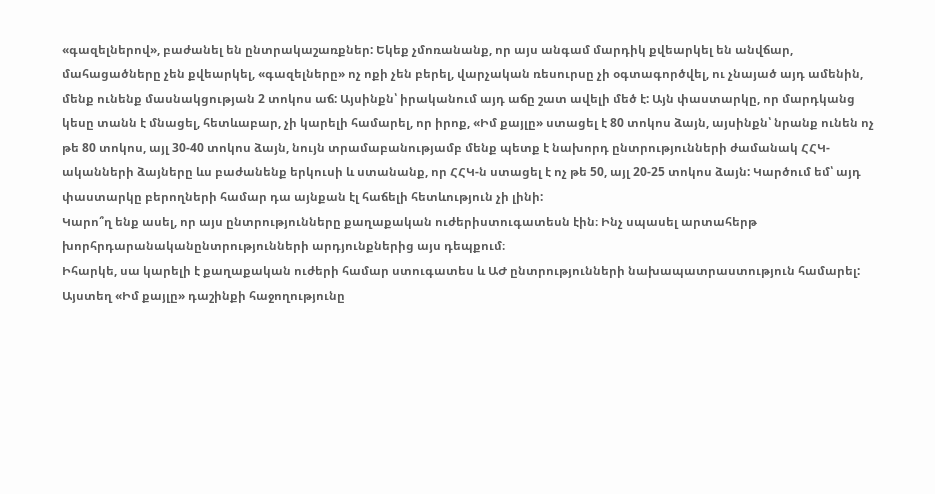«գազելներով», բաժանել են ընտրակաշառքներ: Եկեք չմոռանանք, որ այս անգամ մարդիկ քվեարկել են անվճար, մահացածները չեն քվեարկել, «գազելները» ոչ ոքի չեն բերել, վարչական ռեսուրսը չի օգտագործվել, ու չնայած այդ ամենին, մենք ունենք մասնակցության 2 տոկոս աճ: Այսինքն՝ իրականում այդ աճը շատ ավելի մեծ է: Այն փաստարկը, որ մարդկանց կեսը տանն է մնացել, հետևաբար, չի կարելի համարել, որ իրոք, «Իմ քայլը» ստացել է 80 տոկոս ձայն, այսինքն՝ նրանք ունեն ոչ թե 80 տոկոս, այլ 30-40 տոկոս ձայն, նույն տրամաբանությամբ մենք պետք է նախորդ ընտրությունների ժամանակ ՀՀԿ-ականների ձայները ևս բաժանենք երկուսի և ստանանք, որ ՀՀԿ-ն ստացել է ոչ թե 50, այլ 20-25 տոկոս ձայն: Կարծում եմ՝ այդ փաստարկը բերողների համար դա այնքան էլ հաճելի հետևություն չի լինի:
Կարո՞ղ ենք ասել, որ այս ընտրությունները քաղաքական ուժերիստուգատեսն էին։ Ինչ սպասել արտահերթ խորհրդարանականընտրությունների արդյունքներից այս դեպքում։
Իհարկե, սա կարելի է քաղաքական ուժերի համար ստուգատես և ԱԺ ընտրությունների նախապատրաստություն համարել: Այստեղ «Իմ քայլը» դաշինքի հաջողությունը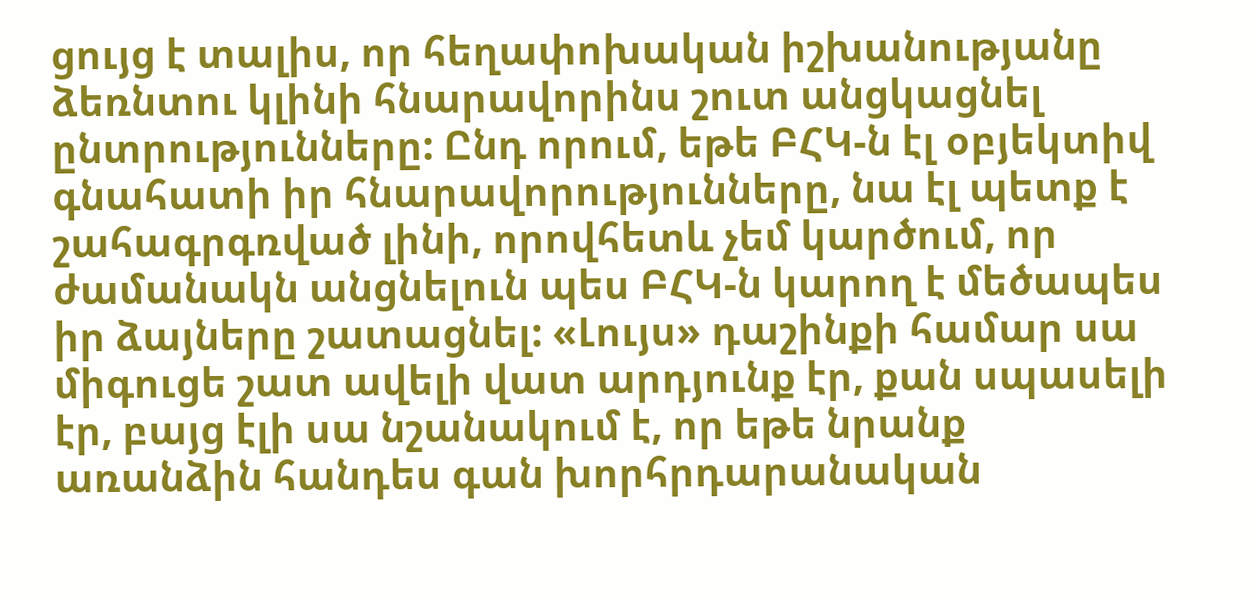ցույց է տալիս, որ հեղափոխական իշխանությանը ձեռնտու կլինի հնարավորինս շուտ անցկացնել ընտրությունները: Ընդ որում, եթե ԲՀԿ-ն էլ օբյեկտիվ գնահատի իր հնարավորությունները, նա էլ պետք է շահագրգռված լինի, որովհետև չեմ կարծում, որ ժամանակն անցնելուն պես ԲՀԿ-ն կարող է մեծապես իր ձայները շատացնել: «Լույս» դաշինքի համար սա միգուցե շատ ավելի վատ արդյունք էր, քան սպասելի էր, բայց էլի սա նշանակում է, որ եթե նրանք առանձին հանդես գան խորհրդարանական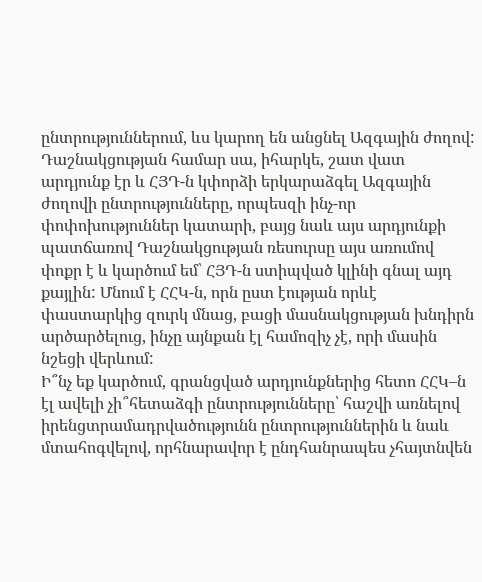ընտրություններում, ևս կարող են անցնել Ազգային ժողով: Դաշնակցության համար սա, իհարկե, շատ վատ արդյունք էր և ՀՅԴ-ն կփորձի երկարաձգել Ազգային ժողովի ընտրությունները, որպեսզի ինչ-որ փոփոխություններ կատարի, բայց նաև այս արդյունքի պատճառով Դաշնակցության ռեսուրսը այս առումով փոքր է և կարծում եմ՝ ՀՅԴ-ն ստիպված կլինի գնալ այդ քայլին: Մնում է ՀՀԿ-ն, որն ըստ էության որևէ փաստարկից զուրկ մնաց, բացի մասնակցության խնդիրն արծարծելուց, ինչը այնքան էլ համոզիչ չէ, որի մասին նշեցի վերևում:
Ի՞նչ եք կարծում, գրանցված արդյունքներից հետո ՀՀԿ–ն էլ ավելի չի՞հետաձգի ընտրությունները՝ հաշվի առնելով իրենցտրամադրվածությունն ընտրություններին և նաև մտահոգվելով, որհնարավոր է ընդհանրապես չհայտնվեն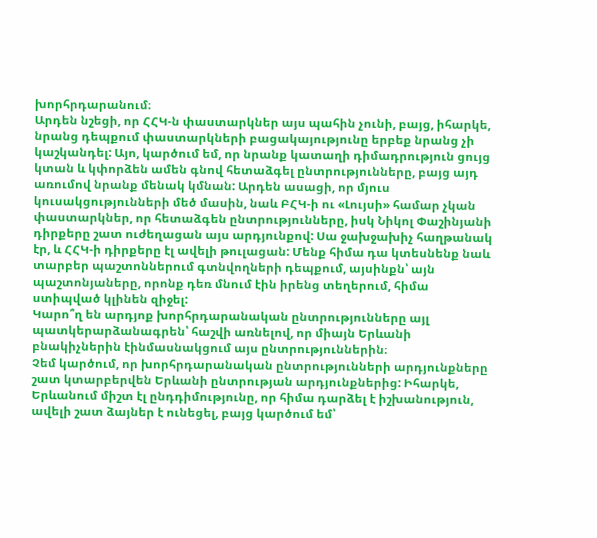խորհրդարանում։
Արդեն նշեցի, որ ՀՀԿ-ն փաստարկներ այս պահին չունի, բայց, իհարկե, նրանց դեպքում փաստարկների բացակայությունը երբեք նրանց չի կաշկանդել: Այո, կարծում եմ, որ նրանք կատաղի դիմադրություն ցույց կտան և կփորձեն ամեն գնով հետաձգել ընտրությունները, բայց այդ առումով նրանք մենակ կմնան: Արդեն ասացի, որ մյուս կուսակցությունների մեծ մասին, նաև ԲՀԿ-ի ու «Լույսի» համար չկան փաստարկներ, որ հետաձգեն ընտրությունները, իսկ Նիկոլ Փաշինյանի դիրքերը շատ ուժեղացան այս արդյունքով: Սա ջախջախիչ հաղթանակ էր, և ՀՀԿ-ի դիրքերը էլ ավելի թուլացան: Մենք հիմա դա կտեսնենք նաև տարբեր պաշտոններում գտնվողների դեպքում, այսինքն՝ այն պաշտոնյաները, որոնք դեռ մնում էին իրենց տեղերում, հիմա ստիպված կլինեն զիջել:
Կարո՞ղ են արդյոք խորհրդարանական ընտրությունները այլ պատկերարձանագրեն՝ հաշվի առնելով, որ միայն Երևանի բնակիչներին էինմասնակցում այս ընտրություններին։
Չեմ կարծում, որ խորհրդարանական ընտրությունների արդյունքները շատ կտարբերվեն Երևանի ընտրության արդյունքներից: Իհարկե, Երևանում միշտ էլ ընդդիմությունը, որ հիմա դարձել է իշխանություն, ավելի շատ ձայներ է ունեցել, բայց կարծում եմ՝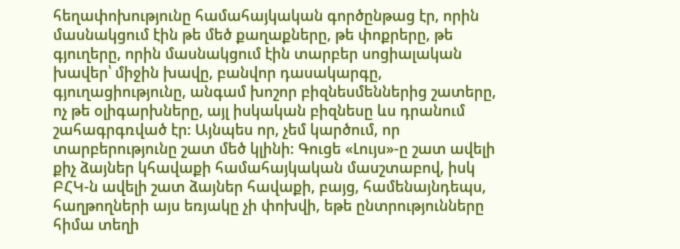հեղափոխությունը համահայկական գործընթաց էր, որին մասնակցում էին թե մեծ քաղաքները, թե փոքրերը, թե գյուղերը, որին մասնակցում էին տարբեր սոցիալական խավեր՝ միջին խավը, բանվոր դասակարգը, գյուղացիությունը, անգամ խոշոր բիզնեսմեններից շատերը, ոչ թե օլիգարխները, այլ իսկական բիզնեսը ևս դրանում շահագրգռված էր: Այնպես որ, չեմ կարծում, որ տարբերությունը շատ մեծ կլինի: Գուցե «Լույս»-ը շատ ավելի քիչ ձայներ կհավաքի համահայկական մասշտաբով, իսկ ԲՀԿ-ն ավելի շատ ձայներ հավաքի, բայց, համենայնդեպս, հաղթողների այս եռյակը չի փոխվի, եթե ընտրությունները հիմա տեղի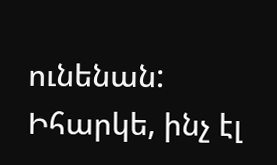ունենան: Իհարկե, ինչ էլ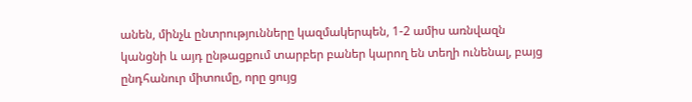անեն, մինչև ընտրությունները կազմակերպեն, 1-2 ամիս առնվազն կանցնի և այդ ընթացքում տարբեր բաներ կարող են տեղի ունենալ, բայց ընդհանուր միտումը, որը ցույց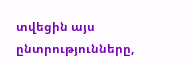տվեցին այս ընտրությունները,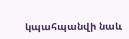կպահպանվի նաև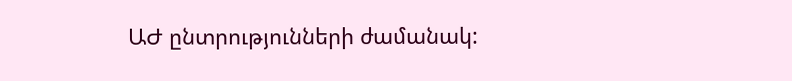ԱԺ ընտրությունների ժամանակ: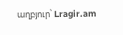աղբյուր՝ Lragir.am